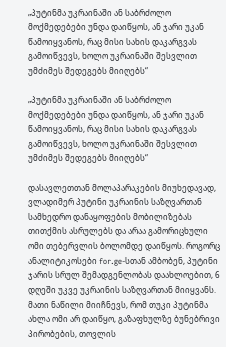„პუტინმა უკრაინაში ან საბრძოლო მოქმედებები უნდა დაიწყოს, ან ჯარი უკან წამოიყვანოს, რაც მისი სახის დაკარგვას გამოიწვევს, ხოლო უკრაინაში შესვლით უმძიმეს შედეგებს მიიღებს“

„პუტინმა უკრაინაში ან საბრძოლო მოქმედებები უნდა დაიწყოს, ან ჯარი უკან წამოიყვანოს, რაც მისი სახის დაკარგვას გამოიწვევს, ხოლო უკრაინაში შესვლით უმძიმეს შედეგებს მიიღებს“

დასავლეთთან მოლაპარაკების მიუხედავად, ვლადიმერ პუტინი უკრაინის საზღვართან სამხედრო დანაყოფების მობილიზებას თითქმის ასრულებს და არაა გამორიცხული ომი თებერვლის ბოლომდე დაიწყოს. როგორც ანალიტიკოსები for.ge-სთან ამბობენ, პუტინი ჯარის სრულ შემადგენლობას დაახლოებით, 6 დღეში უკვე უკრაინის საზღვართან მიიყვანს. მათი ნაწილი მიიჩნევს, რომ თუკი პუტინმა ახლა ომი არ დაიწყო, გაზაფხულზე ბუნებრივი პირობების, თოვლის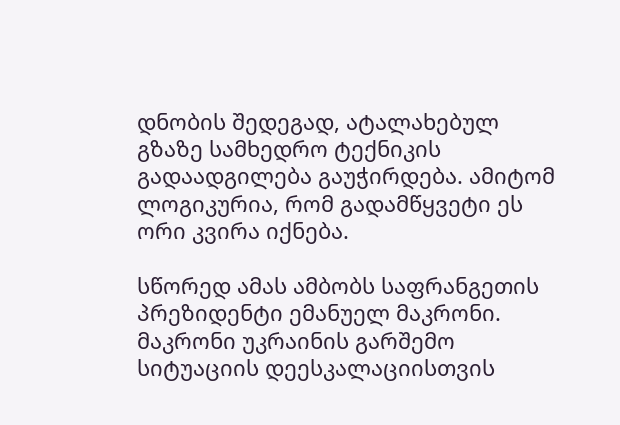დნობის შედეგად, ატალახებულ გზაზე სამხედრო ტექნიკის გადაადგილება გაუჭირდება. ამიტომ ლოგიკურია, რომ გადამწყვეტი ეს ორი კვირა იქნება.

სწორედ ამას ამბობს საფრანგეთის პრეზიდენტი ემანუელ მაკრონი. მაკრონი უკრაინის გარშემო სიტუაციის დეესკალაციისთვის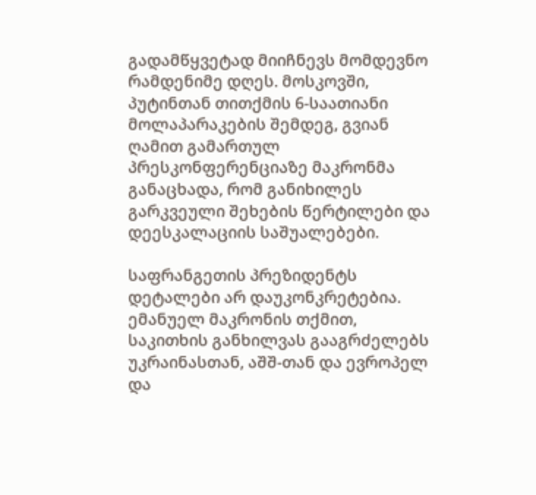გადამწყვეტად მიიჩნევს მომდევნო რამდენიმე დღეს. მოსკოვში, პუტინთან თითქმის 6-საათიანი მოლაპარაკების შემდეგ, გვიან ღამით გამართულ პრესკონფერენციაზე მაკრონმა განაცხადა, რომ განიხილეს გარკვეული შეხების წერტილები და დეესკალაციის საშუალებები.

საფრანგეთის პრეზიდენტს დეტალები არ დაუკონკრეტებია. ემანუელ მაკრონის თქმით, საკითხის განხილვას გააგრძელებს უკრაინასთან, აშშ-თან და ევროპელ და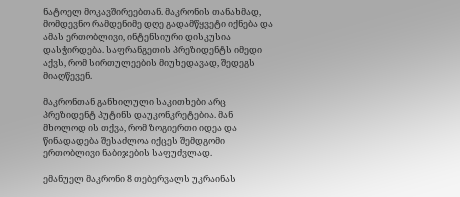ნატოელ მოკავშირეებთან. მაკრონის თანახმად, მომდევნო რამდენიმე დღე გადამწყვეტი იქნება და ამას ერთობლივი, ინტენსიური დისკუსია დასჭირდება. საფრანგეთის პრეზიდენტს იმედი აქვს, რომ სირთულეების მიუხედავად, შედეგს მიაღწევენ.

მაკრონთან განხილული საკითხები არც პრეზიდენტ პუტინს დაუკონკრეტებია. მან მხოლოდ ის თქვა, რომ ზოგიერთი იდეა და წინადადება შესაძლოა იქცეს შემდგომი ერთობლივი ნაბიჯების საფუძვლად.

ემანუელ მაკრონი 8 თებერვალს უკრაინას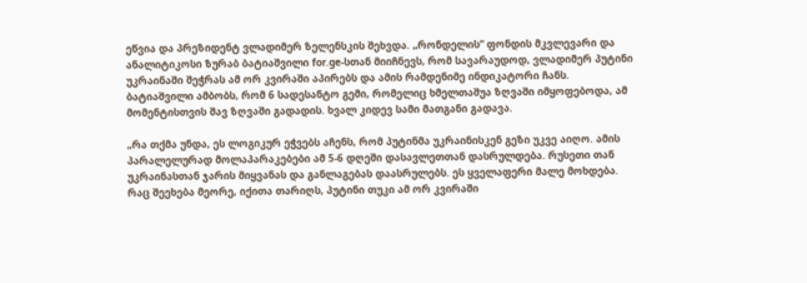ეწვია და პრეზიდენტ ვლადიმერ ზელენსკის შეხვდა. „რონდელის“ ფონდის მკვლევარი და ანალიტიკოსი ზურაბ ბატიაშვილი for.ge-სთან მიიჩნევს, რომ სავარაუდოდ, ვლადიმერ პუტინი უკრაინაში შეჭრას ამ ორ კვირაში აპირებს და ამის რამდენიმე ინდიკატორი ჩანს. ბატიაშვილი ამბობს, რომ 6 სადესანტო გემი, რომელიც ხმელთაშუა ზღვაში იმყოფებოდა, ამ მომენტისთვის შავ ზღვაში გადადის. ხვალ კიდევ სამი მათგანი გადავა.

„რა თქმა უნდა, ეს ლოგიკურ ეჭვებს აჩენს, რომ პუტინმა უკრაინისკენ გეზი უკვე აიღო. ამის პარალელურად მოლაპარაკებები ამ 5-6 დღეში დასავლეთთან დასრულდება. რუსეთი თან უკრაინასთან ჯარის მიყვანას და განლაგებას დაასრულებს. ეს ყველაფერი მალე მოხდება. რაც შეეხება მეორე, იქითა თარიღს, პუტინი თუკი ამ ორ კვირაში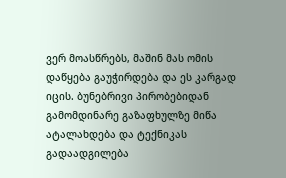ვერ მოასწრებს, მაშინ მას ომის დაწყება გაუჭირდება და ეს კარგად იცის. ბუნებრივი პირობებიდან გამომდინარე გაზაფხულზე მიწა ატალახდება და ტექნიკას გადაადგილება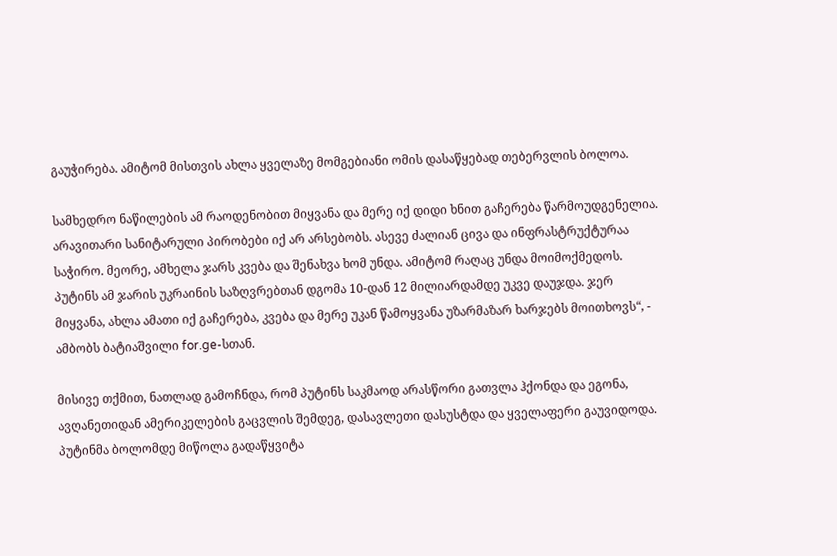გაუჭირება. ამიტომ მისთვის ახლა ყველაზე მომგებიანი ომის დასაწყებად თებერვლის ბოლოა.

სამხედრო ნაწილების ამ რაოდენობით მიყვანა და მერე იქ დიდი ხნით გაჩერება წარმოუდგენელია. არავითარი სანიტარული პირობები იქ არ არსებობს. ასევე ძალიან ცივა და ინფრასტრუქტურაა საჭირო. მეორე, ამხელა ჯარს კვება და შენახვა ხომ უნდა. ამიტომ რაღაც უნდა მოიმოქმედოს. პუტინს ამ ჯარის უკრაინის საზღვრებთან დგომა 10-დან 12 მილიარდამდე უკვე დაუჯდა. ჯერ მიყვანა, ახლა ამათი იქ გაჩერება, კვება და მერე უკან წამოყვანა უზარმაზარ ხარჯებს მოითხოვს“, - ამბობს ბატიაშვილი for.ge-სთან.

მისივე თქმით, ნათლად გამოჩნდა, რომ პუტინს საკმაოდ არასწორი გათვლა ჰქონდა და ეგონა, ავღანეთიდან ამერიკელების გაცვლის შემდეგ, დასავლეთი დასუსტდა და ყველაფერი გაუვიდოდა. პუტინმა ბოლომდე მიწოლა გადაწყვიტა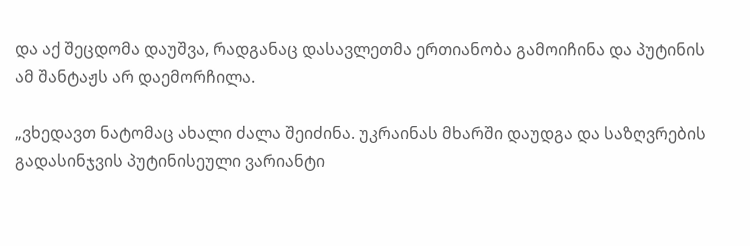და აქ შეცდომა დაუშვა, რადგანაც დასავლეთმა ერთიანობა გამოიჩინა და პუტინის ამ შანტაჟს არ დაემორჩილა.

„ვხედავთ ნატომაც ახალი ძალა შეიძინა. უკრაინას მხარში დაუდგა და საზღვრების გადასინჯვის პუტინისეული ვარიანტი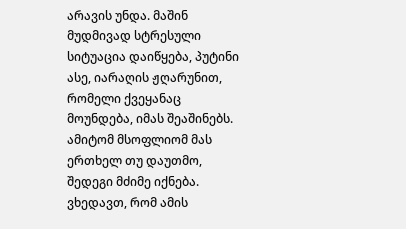არავის უნდა. მაშინ მუდმივად სტრესული სიტუაცია დაიწყება, პუტინი ასე, იარაღის ჟღარუნით, რომელი ქვეყანაც მოუნდება, იმას შეაშინებს. ამიტომ მსოფლიომ მას ერთხელ თუ დაუთმო, შედეგი მძიმე იქნება. ვხედავთ, რომ ამის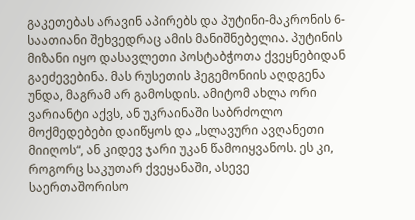გაკეთებას არავინ აპირებს და პუტინი-მაკრონის 6-საათიანი შეხვედრაც ამის მანიშნებელია. პუტინის მიზანი იყო დასავლეთი პოსტაბჭოთა ქვეყნებიდან გაეძევებინა. მას რუსეთის ჰეგემონიის აღდგენა უნდა, მაგრამ არ გამოსდის. ამიტომ ახლა ორი ვარიანტი აქვს, ან უკრაინაში საბრძოლო მოქმედებები დაიწყოს და „სლავური ავღანეთი მიიღოს“, ან კიდევ ჯარი უკან წამოიყვანოს. ეს კი, როგორც საკუთარ ქვეყანაში, ასევე საერთაშორისო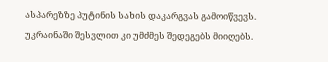ასპარეზზე პუტინის სახის დაკარგვას გამოიწვევს. უკრაინაში შესვლით კი უმძმეს შედეგებს მიიღებს.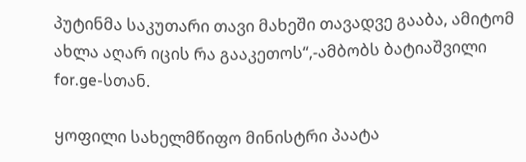პუტინმა საკუთარი თავი მახეში თავადვე გააბა, ამიტომ ახლა აღარ იცის რა გააკეთოს“,-ამბობს ბატიაშვილი for.ge-სთან.

ყოფილი სახელმწიფო მინისტრი პაატა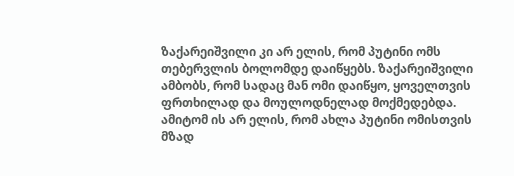ზაქარეიშვილი კი არ ელის, რომ პუტინი ომს თებერვლის ბოლომდე დაიწყებს. ზაქარეიშვილი ამბობს, რომ სადაც მან ომი დაიწყო, ყოველთვის ფრთხილად და მოულოდნელად მოქმედებდა. ამიტომ ის არ ელის, რომ ახლა პუტინი ომისთვის მზად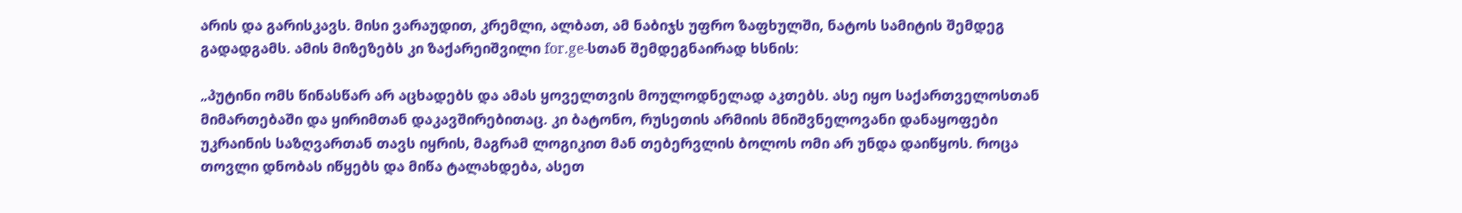არის და გარისკავს. მისი ვარაუდით, კრემლი, ალბათ, ამ ნაბიჯს უფრო ზაფხულში, ნატოს სამიტის შემდეგ გადადგამს. ამის მიზეზებს კი ზაქარეიშვილი for.ge-სთან შემდეგნაირად ხსნის:

„პუტინი ომს წინასწარ არ აცხადებს და ამას ყოველთვის მოულოდნელად აკთებს. ასე იყო საქართველოსთან მიმართებაში და ყირიმთან დაკავშირებითაც. კი ბატონო, რუსეთის არმიის მნიშვნელოვანი დანაყოფები უკრაინის საზღვართან თავს იყრის, მაგრამ ლოგიკით მან თებერვლის ბოლოს ომი არ უნდა დაიწყოს. როცა თოვლი დნობას იწყებს და მიწა ტალახდება, ასეთ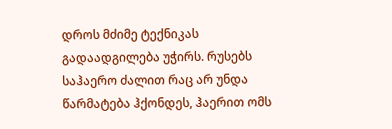დროს მძიმე ტექნიკას გადაადგილება უჭირს. რუსებს საჰაერო ძალით რაც არ უნდა წარმატება ჰქონდეს, ჰაერით ომს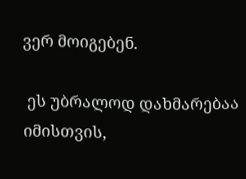ვერ მოიგებენ.

 ეს უბრალოდ დახმარებაა იმისთვის,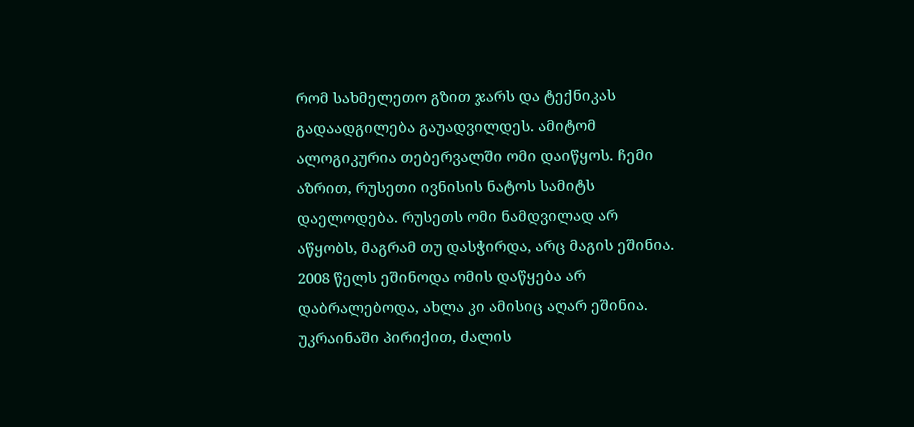რომ სახმელეთო გზით ჯარს და ტექნიკას გადაადგილება გაუადვილდეს. ამიტომ ალოგიკურია თებერვალში ომი დაიწყოს. ჩემი აზრით, რუსეთი ივნისის ნატოს სამიტს დაელოდება. რუსეთს ომი ნამდვილად არ აწყობს, მაგრამ თუ დასჭირდა, არც მაგის ეშინია. 2008 წელს ეშინოდა ომის დაწყება არ დაბრალებოდა, ახლა კი ამისიც აღარ ეშინია. უკრაინაში პირიქით, ძალის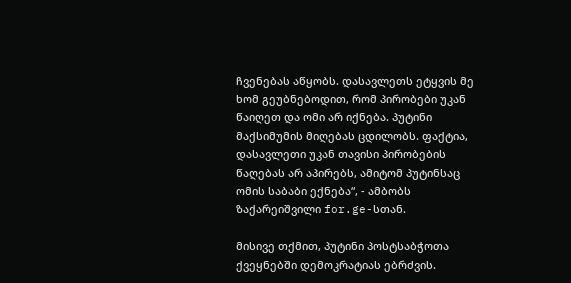ჩვენებას აწყობს. დასავლეთს ეტყვის მე ხომ გეუბნებოდით, რომ პირობები უკან წაიღეთ და ომი არ იქნება. პუტინი მაქსიმუმის მიღებას ცდილობს. ფაქტია, დასავლეთი უკან თავისი პირობების წაღებას არ აპირებს, ამიტომ პუტინსაც ომის საბაბი ექნება“, - ამბობს ზაქარეიშვილი for.ge-სთან.

მისივე თქმით, პუტინი პოსტსაბჭოთა ქვეყნებში დემოკრატიას ებრძვის.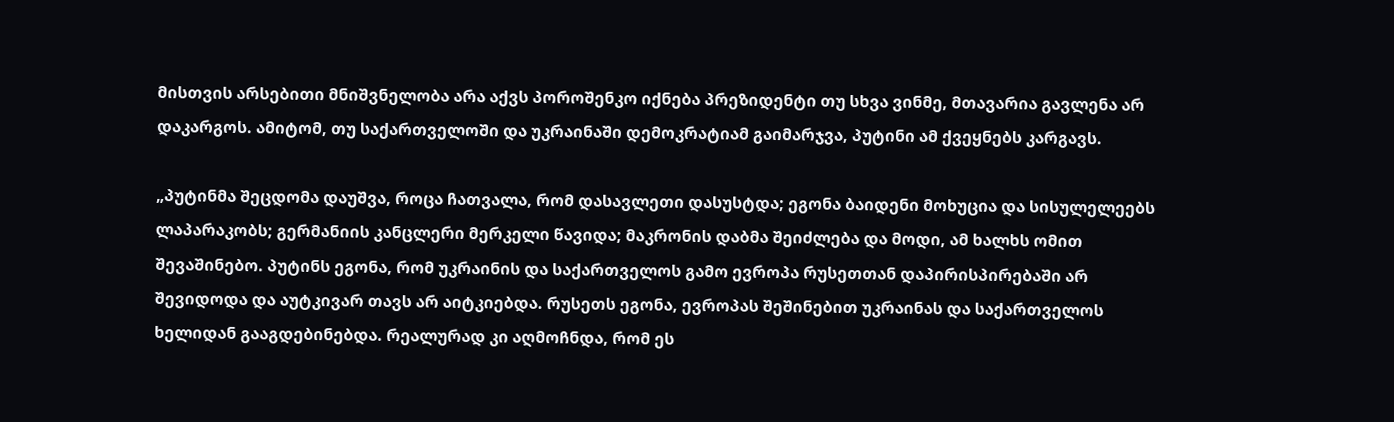მისთვის არსებითი მნიშვნელობა არა აქვს პოროშენკო იქნება პრეზიდენტი თუ სხვა ვინმე, მთავარია გავლენა არ დაკარგოს. ამიტომ, თუ საქართველოში და უკრაინაში დემოკრატიამ გაიმარჯვა, პუტინი ამ ქვეყნებს კარგავს.

„პუტინმა შეცდომა დაუშვა, როცა ჩათვალა, რომ დასავლეთი დასუსტდა; ეგონა ბაიდენი მოხუცია და სისულელეებს ლაპარაკობს; გერმანიის კანცლერი მერკელი წავიდა; მაკრონის დაბმა შეიძლება და მოდი, ამ ხალხს ომით შევაშინებო. პუტინს ეგონა, რომ უკრაინის და საქართველოს გამო ევროპა რუსეთთან დაპირისპირებაში არ შევიდოდა და აუტკივარ თავს არ აიტკიებდა. რუსეთს ეგონა, ევროპას შეშინებით უკრაინას და საქართველოს ხელიდან გააგდებინებდა. რეალურად კი აღმოჩნდა, რომ ეს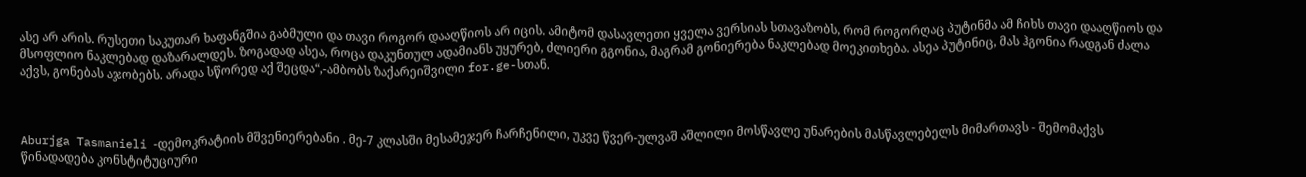ასე არ არის. რუსეთი საკუთარ ხაფანგშია გაბმული და თავი როგორ დააღწიოს არ იცის. ამიტომ დასავლეთი ყველა ვერსიას სთავაზობს, რომ როგორღაც პუტინმა ამ ჩიხს თავი დააღწიოს და მსოფლიო ნაკლებად დაზარალდეს. ზოგადად ასეა, როცა დაკუნთულ ადამიანს უყურებ, ძლიერი გგონია, მაგრამ გონიერება ნაკლებად მოეკითხება. ასეა პუტინიც, მას ჰგონია რადგან ძალა აქვს, გონებას აჯობებს. არადა სწორედ აქ შეცდა“,-ამბობს ზაქარეიშვილი for.ge-სთან.



Aburjga Tasmanieli -დემოკრატიის მშვენიერებანი . მე-7 კლასში მესამეჯერ ჩარჩენილი, უკვე წვერ-ულვაშ აშლილი მოსწავლე უნარების მასწავლებელს მიმართავს - შემომაქვს წინადადება კონსტიტუციური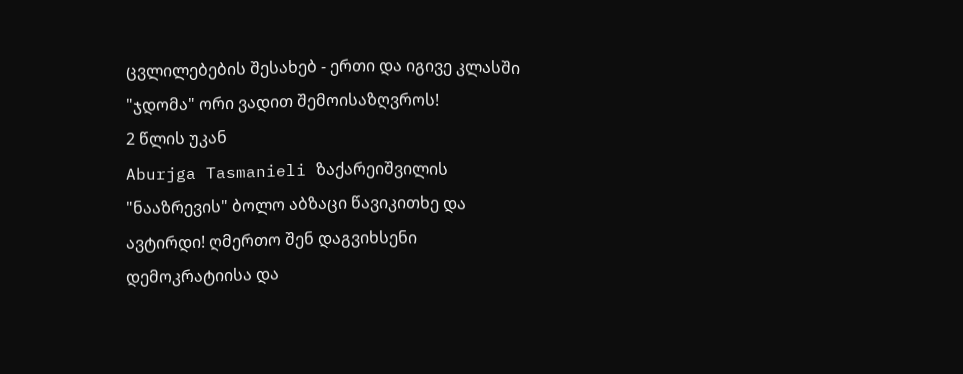ცვლილებების შესახებ - ერთი და იგივე კლასში "ჯდომა" ორი ვადით შემოისაზღვროს!
2 წლის უკან
Aburjga Tasmanieli ზაქარეიშვილის "ნააზრევის" ბოლო აბზაცი წავიკითხე და ავტირდი! ღმერთო შენ დაგვიხსენი დემოკრატიისა და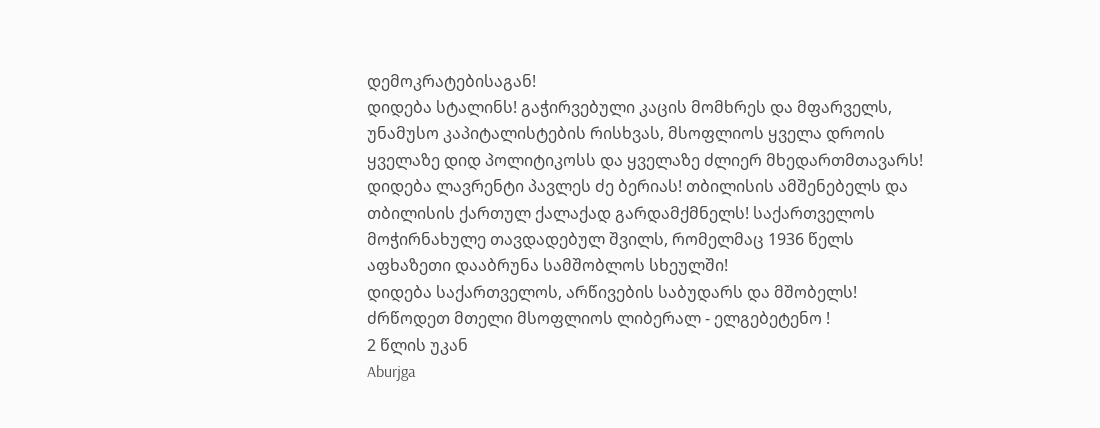დემოკრატებისაგან!
დიდება სტალინს! გაჭირვებული კაცის მომხრეს და მფარველს, უნამუსო კაპიტალისტების რისხვას, მსოფლიოს ყველა დროის ყველაზე დიდ პოლიტიკოსს და ყველაზე ძლიერ მხედართმთავარს!
დიდება ლავრენტი პავლეს ძე ბერიას! თბილისის ამშენებელს და თბილისის ქართულ ქალაქად გარდამქმნელს! საქართველოს მოჭირნახულე თავდადებულ შვილს, რომელმაც 1936 წელს აფხაზეთი დააბრუნა სამშობლოს სხეულში!
დიდება საქართველოს, არწივების საბუდარს და მშობელს!
ძრწოდეთ მთელი მსოფლიოს ლიბერალ - ელგებეტენო !
2 წლის უკან
Aburjga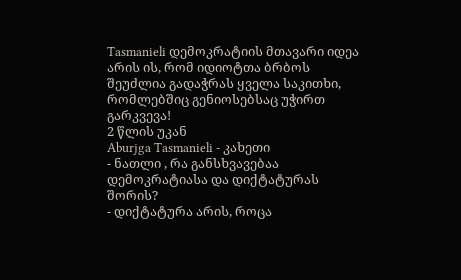Tasmanieli დემოკრატიის მთავარი იდეა არის ის, რომ იდიოტთა ბრბოს შეუძლია გადაჭრას ყველა საკითხი, რომლებშიც გენიოსებსაც უჭირთ გარკვევა!
2 წლის უკან
Aburjga Tasmanieli - კახეთი
- ნათლი , რა განსხვავებაა დემოკრატიასა და დიქტატურას შორის?
- დიქტატურა არის, როცა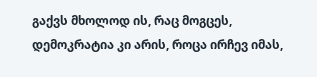გაქვს მხოლოდ ის, რაც მოგცეს, დემოკრატია კი არის, როცა ირჩევ იმას,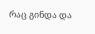რაც გინდა და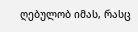ღებულობ იმას, რასც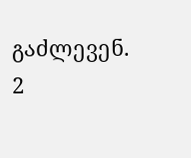გაძლევენ.
2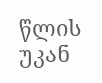წლის უკან